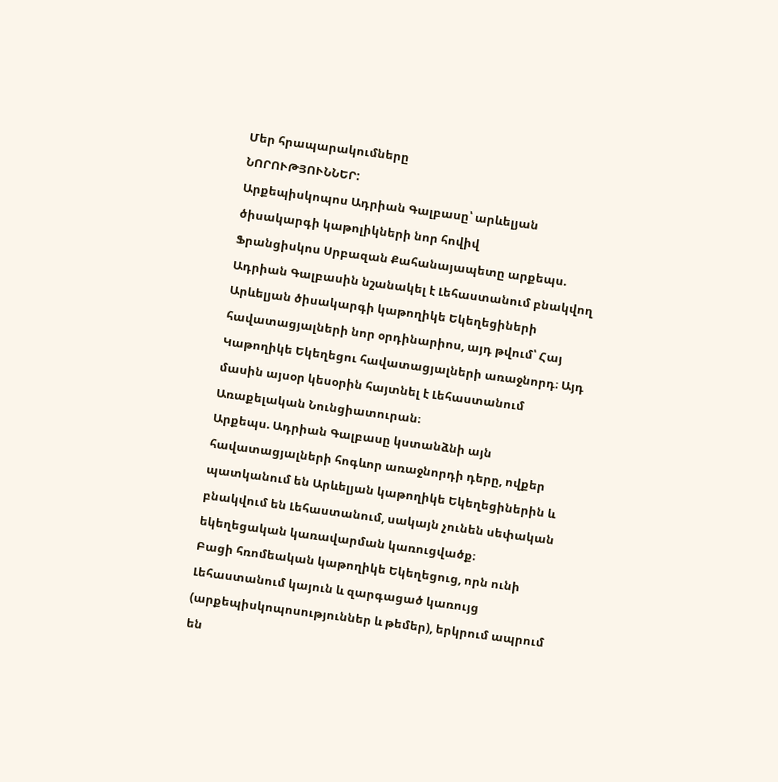Մեր հրապարակումները
ՆՈՐՈՒԹՅՈՒՆՆԵՐ:
Արքեպիսկոպոս Ադրիան Գալբասը՝ արևելյան ծիսակարգի կաթոլիկների նոր հովիվ
Ֆրանցիսկոս Սրբազան Քահանայապետը արքեպս. Ադրիան Գալբասին նշանակել է Լեհաստանում բնակվող Արևելյան ծիսակարգի կաթողիկե Եկեղեցիների հավատացյալների նոր օրդինարիոս, այդ թվում՝ Հայ Կաթողիկե Եկեղեցու հավատացյալների առաջնորդ։ Այդ մասին այսօր կեսօրին հայտնել է Լեհաստանում Առաքելական Նունցիատուրան։
Արքեպս. Ադրիան Գալբասը կստանձնի այն հավատացյալների հոգևոր առաջնորդի դերը, ովքեր պատկանում են Արևելյան կաթողիկե Եկեղեցիներին և բնակվում են Լեհաստանում, սակայն չունեն սեփական եկեղեցական կառավարման կառուցվածք։
Բացի հռոմեական կաթողիկե Եկեղեցուց, որն ունի Լեհաստանում կայուն և զարգացած կառույց (արքեպիսկոպոսություններ և թեմեր), երկրում ապրում են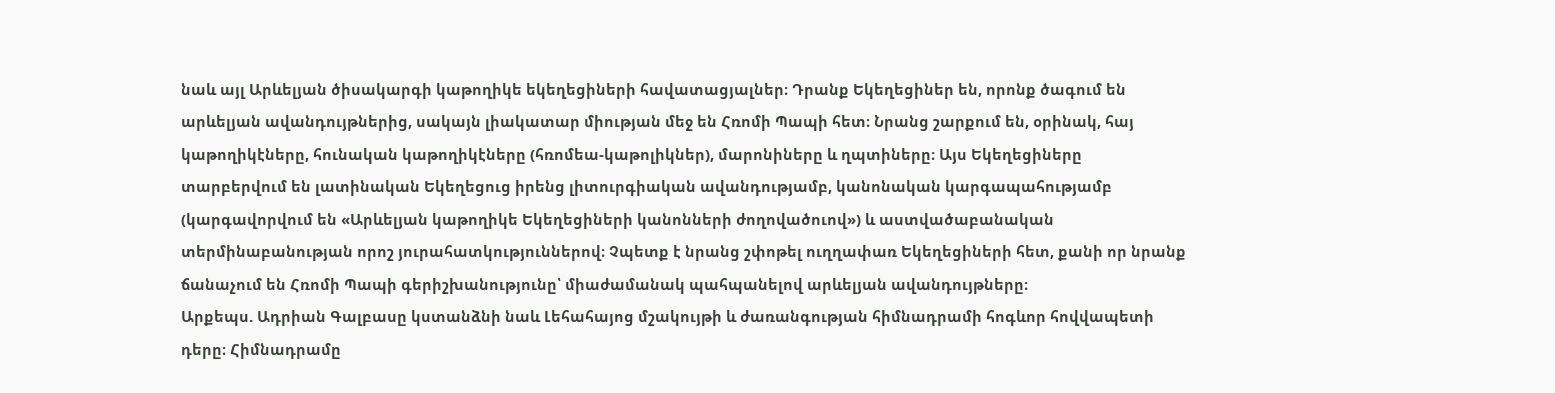նաև այլ Արևելյան ծիսակարգի կաթողիկե եկեղեցիների հավատացյալներ։ Դրանք Եկեղեցիներ են, որոնք ծագում են արևելյան ավանդույթներից, սակայն լիակատար միության մեջ են Հռոմի Պապի հետ։ Նրանց շարքում են, օրինակ, հայ կաթողիկէները, հունական կաթողիկէները (հռոմեա-կաթոլիկներ), մարոնիները և ղպտիները։ Այս Եկեղեցիները տարբերվում են լատինական Եկեղեցուց իրենց լիտուրգիական ավանդությամբ, կանոնական կարգապահությամբ (կարգավորվում են «Արևելյան կաթողիկե Եկեղեցիների կանոնների ժողովածուով») և աստվածաբանական տերմինաբանության որոշ յուրահատկություններով։ Չպետք է նրանց շփոթել ուղղափառ Եկեղեցիների հետ, քանի որ նրանք ճանաչում են Հռոմի Պապի գերիշխանությունը՝ միաժամանակ պահպանելով արևելյան ավանդույթները։
Արքեպս. Ադրիան Գալբասը կստանձնի նաև Լեհահայոց մշակույթի և ժառանգության հիմնադրամի հոգևոր հովվապետի դերը։ Հիմնադրամը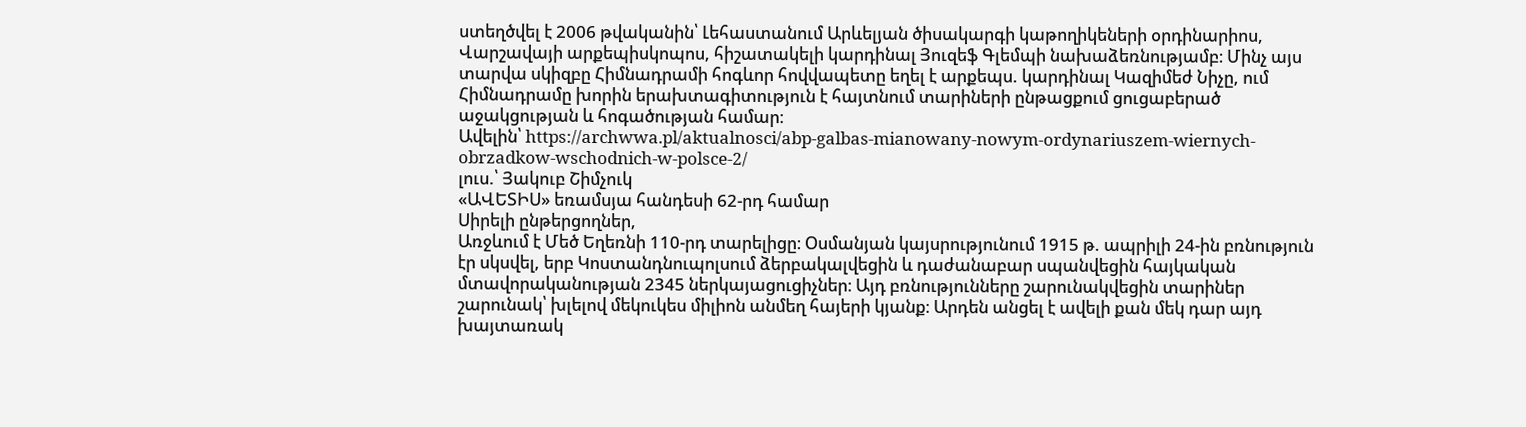ստեղծվել է 2006 թվականին՝ Լեհաստանում Արևելյան ծիսակարգի կաթողիկեների օրդինարիոս, Վարշավայի արքեպիսկոպոս, հիշատակելի կարդինալ Յուզեֆ Գլեմպի նախաձեռնությամբ։ Մինչ այս տարվա սկիզբը Հիմնադրամի հոգևոր հովվապետը եղել է արքեպս. կարդինալ Կազիմեժ Նիչը, ում Հիմնադրամը խորին երախտագիտություն է հայտնում տարիների ընթացքում ցուցաբերած աջակցության և հոգածության համար։
Ավելին՝ https://archwwa.pl/aktualnosci/abp-galbas-mianowany-nowym-ordynariuszem-wiernych-obrzadkow-wschodnich-w-polsce-2/
լուս.՝ Յակուբ Շիմչուկ
«ԱՎԵՏԻՍ» եռամսյա հանդեսի 62-րդ համար
Սիրելի ընթերցողներ,
Առջևում է Մեծ Եղեռնի 110-րդ տարելիցը։ Օսմանյան կայսրությունում 1915 թ. ապրիլի 24-ին բռնություն էր սկսվել, երբ Կոստանդնուպոլսում ձերբակալվեցին և դաժանաբար սպանվեցին հայկական մտավորականության 2345 ներկայացուցիչներ։ Այդ բռնությունները շարունակվեցին տարիներ շարունակ՝ խլելով մեկուկես միլիոն անմեղ հայերի կյանք։ Արդեն անցել է ավելի քան մեկ դար այդ խայտառակ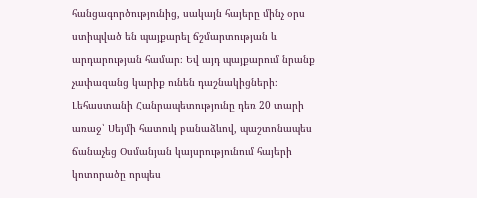հանցագործությունից, սակայն հայերը մինչ օրս ստիպված են պայքարել ճշմարտության և արդարության համար։ Եվ այդ պայքարում նրանք չափազանց կարիք ունեն դաշնակիցների։
Լեհաստանի Հանրապետությունը դեռ 20 տարի առաջ՝ Սեյմի հատուկ բանաձևով, պաշտոնապես ճանաչեց Օսմանյան կայսրությունում հայերի կոտորածը որպես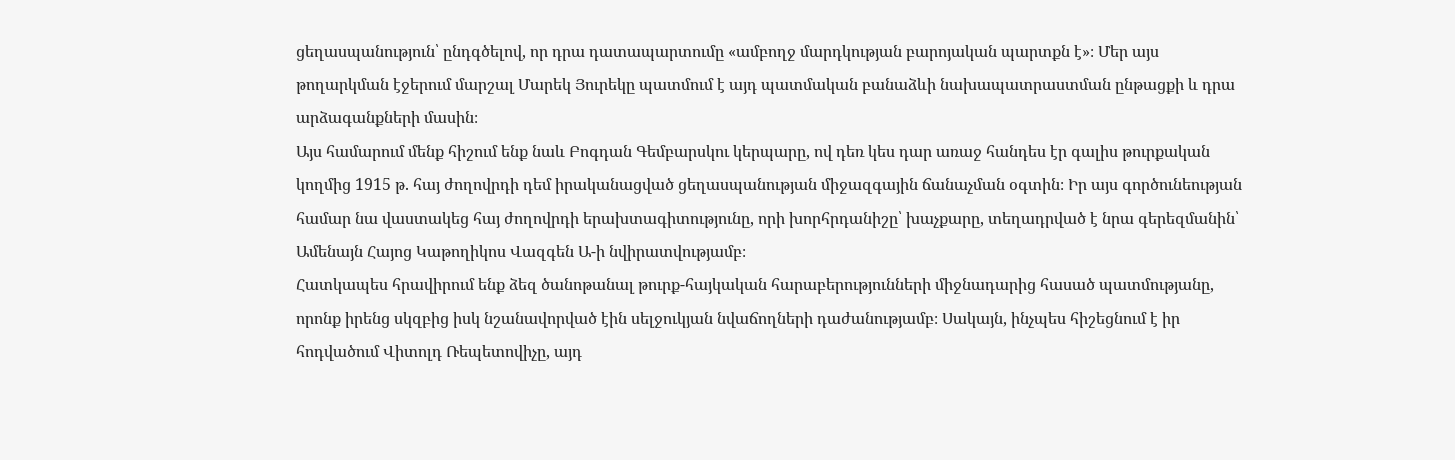ցեղասպանություն՝ ընդգծելով, որ դրա դատապարտումը «ամբողջ մարդկության բարոյական պարտքն է»։ Մեր այս թողարկման էջերում մարշալ Մարեկ Յուրեկը պատմում է այդ պատմական բանաձևի նախապատրաստման ընթացքի և դրա արձագանքների մասին։
Այս համարում մենք հիշում ենք նաև Բոգդան Գեմբարսկու կերպարը, ով դեռ կես դար առաջ հանդես էր գալիս թուրքական կողմից 1915 թ. հայ ժողովրդի դեմ իրականացված ցեղասպանության միջազգային ճանաչման օգտին։ Իր այս գործունեության համար նա վաստակեց հայ ժողովրդի երախտագիտությունը, որի խորհրդանիշը՝ խաչքարը, տեղադրված է նրա գերեզմանին՝ Ամենայն Հայոց Կաթողիկոս Վազգեն Ա-ի նվիրատվությամբ։
Հատկապես հրավիրում ենք ձեզ ծանոթանալ թուրք-հայկական հարաբերությունների միջնադարից հասած պատմությանը, որոնք իրենց սկզբից իսկ նշանավորված էին սելջուկյան նվաճողների դաժանությամբ։ Սակայն, ինչպես հիշեցնում է իր հոդվածում Վիտոլդ Ռեպետովիչը, այդ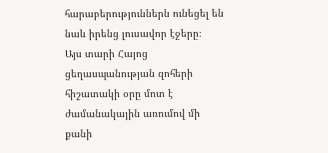հարաբերություններն ունեցել են նաև իրենց լուսավոր էջերը։
Այս տարի Հայոց ցեղասպանության զոհերի հիշատակի օրը մոտ է ժամանակային առումով մի քանի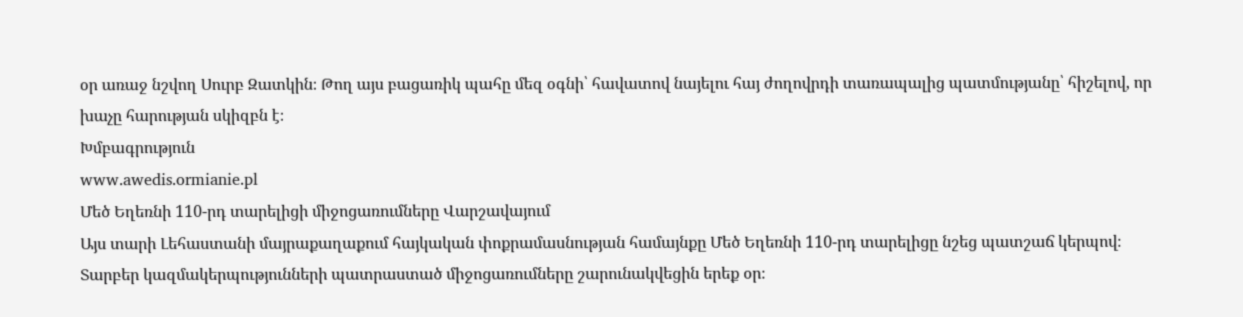օր առաջ նշվող Սուրբ Զատկին։ Թող այս բացառիկ պահը մեզ օգնի՝ հավատով նայելու հայ ժողովրդի տառապալից պատմությանը՝ հիշելով, որ խաչը հարության սկիզբն է։
Խմբագրություն
www.awedis.ormianie.pl
Մեծ Եղեռնի 110-րդ տարելիցի միջոցառումները Վարշավայում
Այս տարի Լեհաստանի մայրաքաղաքում հայկական փոքրամասնության համայնքը Մեծ Եղեռնի 110-րդ տարելիցը նշեց պատշաճ կերպով։ Տարբեր կազմակերպությունների պատրաստած միջոցառումները շարունակվեցին երեք օր։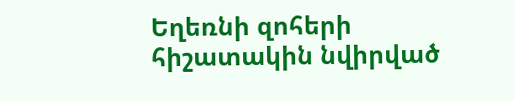Եղեռնի զոհերի հիշատակին նվիրված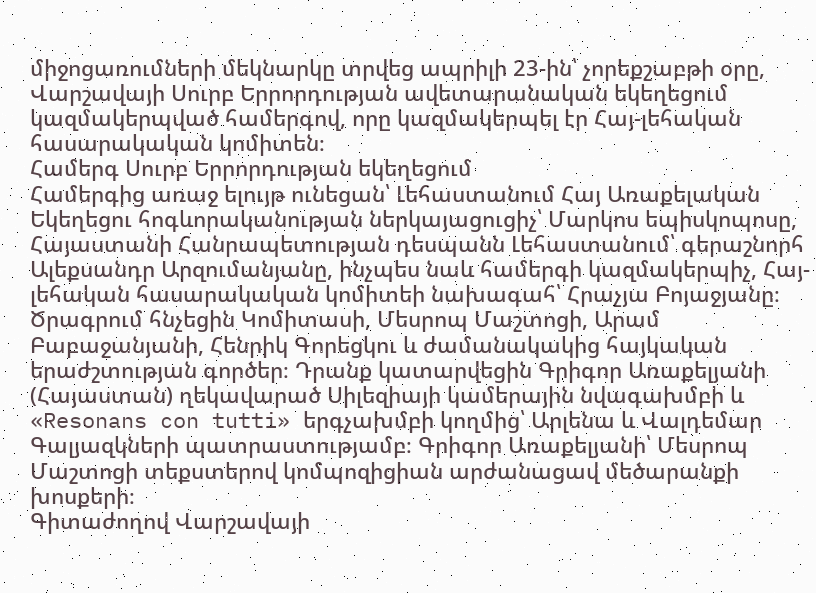միջոցառումների մեկնարկը տրվեց ապրիլի 23-ին՝ չորեքշաբթի օրը, Վարշավայի Սուրբ Երրորդության ավետարանական եկեղեցում կազմակերպված համերգով, որը կազմակերպել էր Հայ-լեհական հասարակական կոմիտեն։
Համերգ Սուրբ Երրորդության եկեղեցում
Համերգից առաջ ելույթ ունեցան՝ Լեհաստանում Հայ Առաքելական Եկեղեցու հոգևորականության ներկայացուցիչ՝ Մարկոս եպիսկոպոսը, Հայաստանի Հանրապետության դեսպանն Լեհաստանում՝ գերաշնորհ Ալեքսանդր Արզումանյանը, ինչպես նաև համերգի կազմակերպիչ, Հայ-լեհական հասարակական կոմիտեի նախագահ՝ Հրաչյա Բոյաջյանը։ Ծրագրում հնչեցին Կոմիտասի, Մեսրոպ Մաշտոցի, Արամ Բաբաջանյանի, Հենրիկ Գորեցկու և ժամանակակից հայկական երաժշտության գործեր։ Դրանք կատարվեցին Գրիգոր Առաքելյանի (Հայաստան) ղեկավարած Սիլեզիայի կամերային նվագախմբի և «Resonans con tutti» երգչախմբի կողմից՝ Արլենա և Վալդեմար Գալյազկների պատրաստությամբ։ Գրիգոր Առաքելյանի՝ Մեսրոպ Մաշտոցի տեքստերով կոմպոզիցիան արժանացավ մեծարանքի խոսքերի։
Գիտաժողով Վարշավայի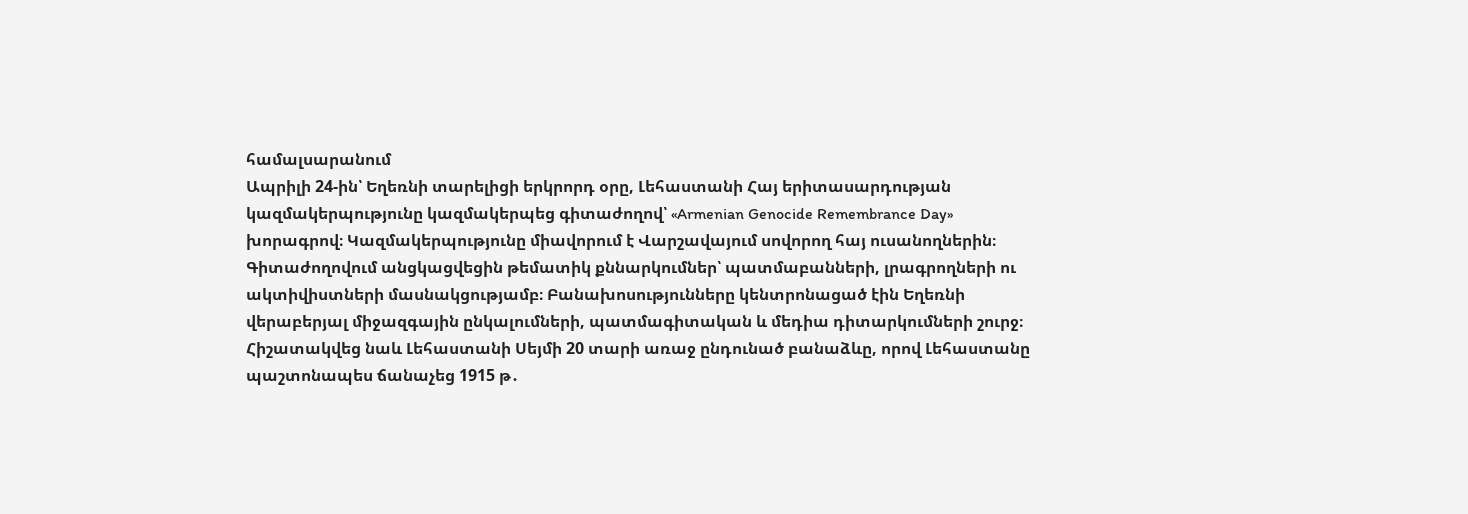համալսարանում
Ապրիլի 24-ին՝ Եղեռնի տարելիցի երկրորդ օրը, Լեհաստանի Հայ երիտասարդության կազմակերպությունը կազմակերպեց գիտաժողով՝ «Armenian Genocide Remembrance Day» խորագրով։ Կազմակերպությունը միավորում է Վարշավայում սովորող հայ ուսանողներին։ Գիտաժողովում անցկացվեցին թեմատիկ քննարկումներ՝ պատմաբանների, լրագրողների ու ակտիվիստների մասնակցությամբ։ Բանախոսությունները կենտրոնացած էին Եղեռնի վերաբերյալ միջազգային ընկալումների, պատմագիտական և մեդիա դիտարկումների շուրջ։ Հիշատակվեց նաև Լեհաստանի Սեյմի 20 տարի առաջ ընդունած բանաձևը, որով Լեհաստանը պաշտոնապես ճանաչեց 1915 թ․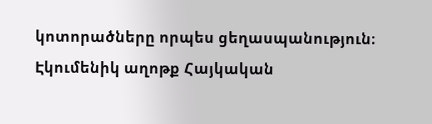կոտորածները որպես ցեղասպանություն։
Էկումենիկ աղոթք Հայկական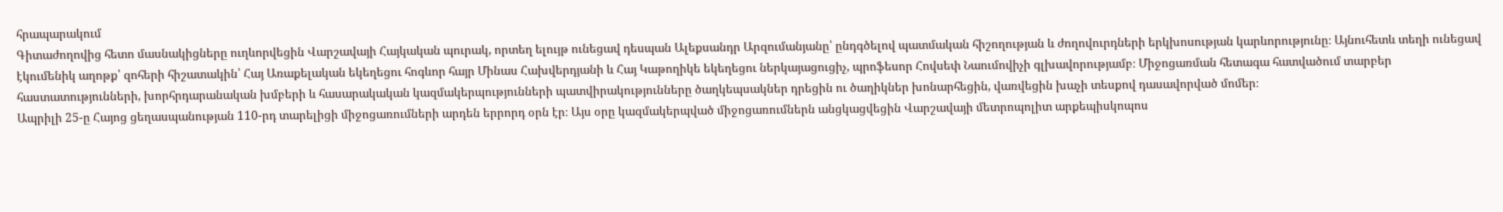հրապարակում
Գիտաժողովից հետո մասնակիցները ուղևորվեցին Վարշավայի Հայկական պուրակ, որտեղ ելույթ ունեցավ դեսպան Ալեքսանդր Արզումանյանը՝ ընդգծելով պատմական հիշողության և ժողովուրդների երկխոսության կարևորությունը։ Այնուհետև տեղի ունեցավ էկումենիկ աղոթք՝ զոհերի հիշատակին՝ Հայ Առաքելական եկեղեցու հոգևոր հայր Մինաս Հախվերդյանի և Հայ Կաթողիկե եկեղեցու ներկայացուցիչ, պրոֆեսոր Հովսեփ Նաումովիչի գլխավորությամբ։ Միջոցառման հետագա հատվածում տարբեր հաստատությունների, խորհրդարանական խմբերի և հասարակական կազմակերպությունների պատվիրակությունները ծաղկեպսակներ դրեցին ու ծաղիկներ խոնարհեցին, վառվեցին խաչի տեսքով դասավորված մոմեր։
Ապրիլի 25-ը Հայոց ցեղասպանության 110-րդ տարելիցի միջոցառումների արդեն երրորդ օրն էր։ Այս օրը կազմակերպված միջոցառումներն անցկացվեցին Վարշավայի մետրոպոլիտ արքեպիսկոպոս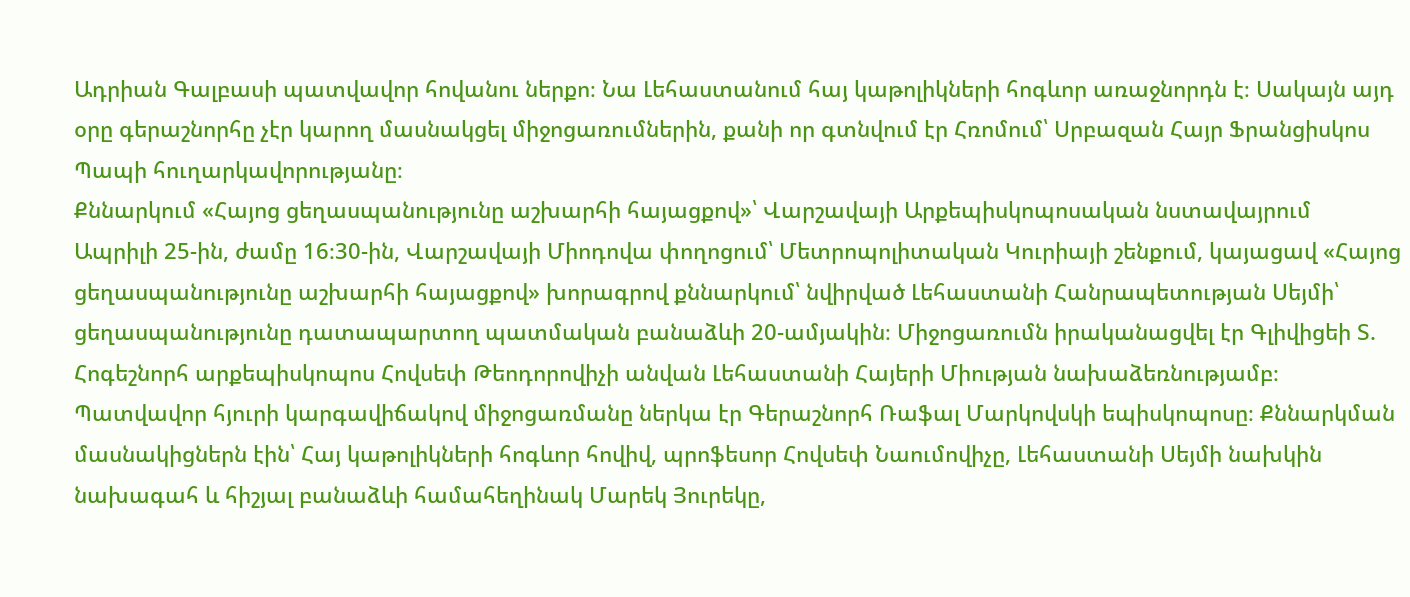Ադրիան Գալբասի պատվավոր հովանու ներքո։ Նա Լեհաստանում հայ կաթոլիկների հոգևոր առաջնորդն է։ Սակայն այդ օրը գերաշնորհը չէր կարող մասնակցել միջոցառումներին, քանի որ գտնվում էր Հռոմում՝ Սրբազան Հայր Ֆրանցիսկոս Պապի հուղարկավորությանը։
Քննարկում «Հայոց ցեղասպանությունը աշխարհի հայացքով»՝ Վարշավայի Արքեպիսկոպոսական նստավայրում
Ապրիլի 25-ին, ժամը 16։30-ին, Վարշավայի Միոդովա փողոցում՝ Մետրոպոլիտական Կուրիայի շենքում, կայացավ «Հայոց ցեղասպանությունը աշխարհի հայացքով» խորագրով քննարկում՝ նվիրված Լեհաստանի Հանրապետության Սեյմի՝ ցեղասպանությունը դատապարտող պատմական բանաձևի 20-ամյակին։ Միջոցառումն իրականացվել էր Գլիվիցեի Տ. Հոգեշնորհ արքեպիսկոպոս Հովսեփ Թեոդորովիչի անվան Լեհաստանի Հայերի Միության նախաձեռնությամբ։
Պատվավոր հյուրի կարգավիճակով միջոցառմանը ներկա էր Գերաշնորհ Ռաֆալ Մարկովսկի եպիսկոպոսը։ Քննարկման մասնակիցներն էին՝ Հայ կաթոլիկների հոգևոր հովիվ, պրոֆեսոր Հովսեփ Նաումովիչը, Լեհաստանի Սեյմի նախկին նախագահ և հիշյալ բանաձևի համահեղինակ Մարեկ Յուրեկը,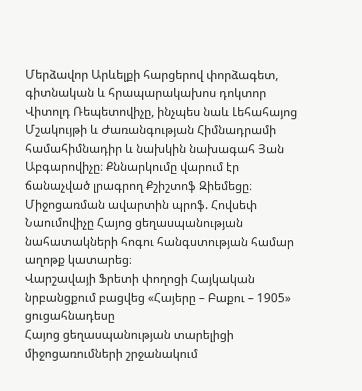Մերձավոր Արևելքի հարցերով փորձագետ, գիտնական և հրապարակախոս դոկտոր Վիտոլդ Ռեպետովիչը, ինչպես նաև Լեհահայոց Մշակույթի և Ժառանգության Հիմնադրամի համահիմնադիր և նախկին նախագահ Յան Աբգարովիչը։ Քննարկումը վարում էր ճանաչված լրագրող Քշիշտոֆ Զիեմեցը։
Միջոցառման ավարտին պրոֆ. Հովսեփ Նաումովիչը Հայոց ցեղասպանության նահատակների հոգու հանգստության համար աղոթք կատարեց։
Վարշավայի Ֆրետի փողոցի Հայկական նրբանցքում բացվեց «Հայերը – Բաքու – 1905» ցուցահնադեսը
Հայոց ցեղասպանության տարելիցի միջոցառումների շրջանակում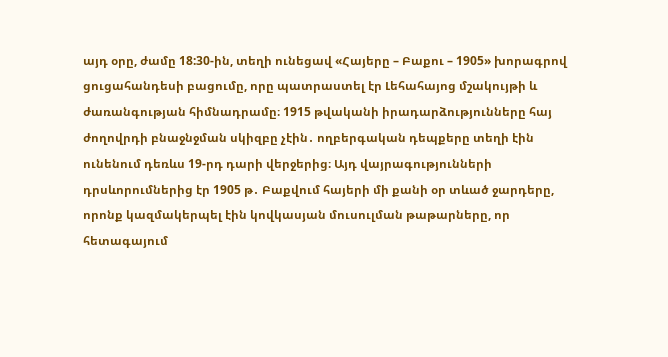այդ օրը, ժամը 18:30-ին, տեղի ունեցավ «Հայերը – Բաքու – 1905» խորագրով ցուցահանդեսի բացումը, որը պատրաստել էր Լեհահայոց մշակույթի և ժառանգության հիմնադրամը։ 1915 թվականի իրադարձությունները հայ ժողովրդի բնաջնջման սկիզբը չէին․ ողբերգական դեպքերը տեղի էին ունենում դեռևս 19-րդ դարի վերջերից։ Այդ վայրագությունների դրսևորումներից էր 1905 թ․ Բաքվում հայերի մի քանի օր տևած ջարդերը, որոնք կազմակերպել էին կովկասյան մուսուլման թաթարները, որ հետագայում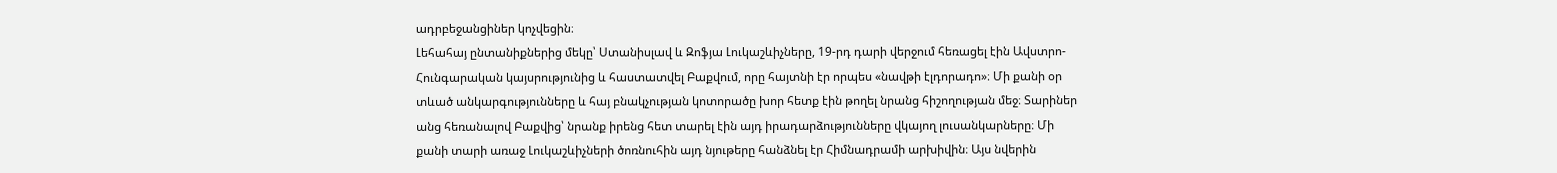ադրբեջանցիներ կոչվեցին։
Լեհահայ ընտանիքներից մեկը՝ Ստանիսլավ և Զոֆյա Լուկաշևիչները, 19-րդ դարի վերջում հեռացել էին Ավստրո-Հունգարական կայսրությունից և հաստատվել Բաքվում, որը հայտնի էր որպես «նավթի էլդորադո»։ Մի քանի օր տևած անկարգությունները և հայ բնակչության կոտորածը խոր հետք էին թողել նրանց հիշողության մեջ։ Տարիներ անց հեռանալով Բաքվից՝ նրանք իրենց հետ տարել էին այդ իրադարձությունները վկայող լուսանկարները։ Մի քանի տարի առաջ Լուկաշևիչների ծոռնուհին այդ նյութերը հանձնել էր Հիմնադրամի արխիվին։ Այս նվերին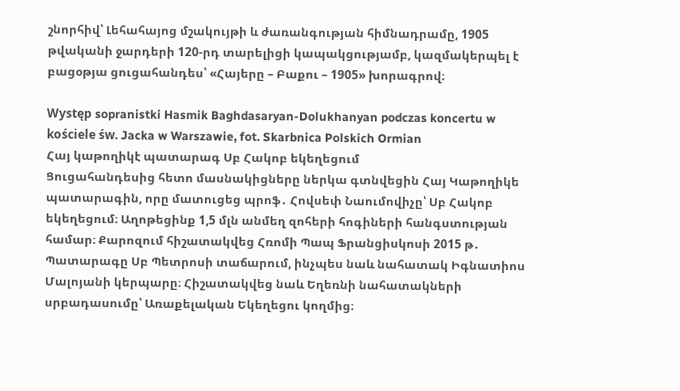շնորհիվ՝ Լեհահայոց մշակույթի և ժառանգության հիմնադրամը, 1905 թվականի ջարդերի 120-րդ տարելիցի կապակցությամբ, կազմակերպել է բացօթյա ցուցահանդես՝ «Հայերը – Բաքու – 1905» խորագրով։

Występ sopranistki Hasmik Baghdasaryan-Dolukhanyan podczas koncertu w kościele św. Jacka w Warszawie, fot. Skarbnica Polskich Ormian
Հայ կաթողիկէ պատարագ Սբ Հակոբ եկեղեցում
Ցուցահանդեսից հետո մասնակիցները ներկա գտնվեցին Հայ Կաթողիկե պատարագին, որը մատուցեց պրոֆ․ Հովսեփ Նաումովիչը՝ Սբ Հակոբ եկեղեցում։ Աղոթեցինք 1,5 մլն անմեղ զոհերի հոգիների հանգստության համար։ Քարոզում հիշատակվեց Հռոմի Պապ Ֆրանցիսկոսի 2015 թ․ Պատարագը Սբ Պետրոսի տաճարում, ինչպես նաև նահատակ Իգնատիոս Մալոյանի կերպարը։ Հիշատակվեց նաև Եղեռնի նահատակների սրբադասումը՝ Առաքելական Եկեղեցու կողմից։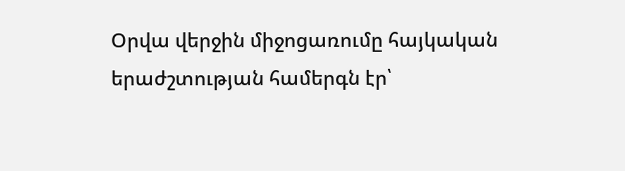Օրվա վերջին միջոցառումը հայկական երաժշտության համերգն էր՝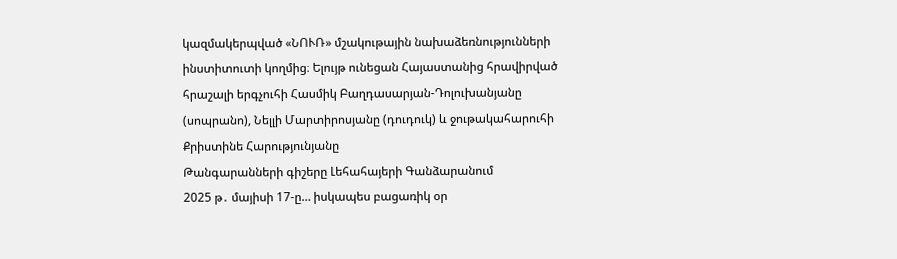կազմակերպված «ՆՈՒՌ» մշակութային նախաձեռնությունների ինստիտուտի կողմից։ Ելույթ ունեցան Հայաստանից հրավիրված հրաշալի երգչուհի Հասմիկ Բաղդասարյան-Դոլուխանյանը (սոպրանո), Նելլի Մարտիրոսյանը (դուդուկ) և ջութակահարուհի Քրիստինե Հարությունյանը
Թանգարանների գիշերը Լեհահայերի Գանձարանում
2025 թ․ մայիսի 17-ը… իսկապես բացառիկ օր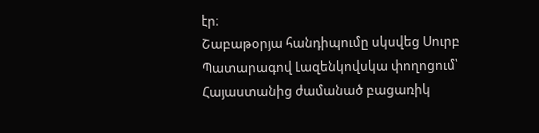էր։
Շաբաթօրյա հանդիպումը սկսվեց Սուրբ Պատարագով Լազենկովսկա փողոցում՝ Հայաստանից ժամանած բացառիկ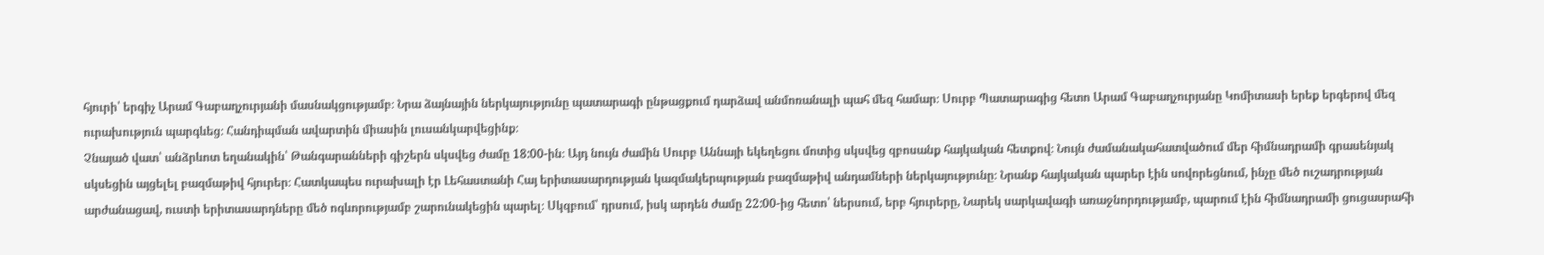հյուրի՝ երգիչ Արամ Գաբաղչուրյանի մասնակցությամբ։ Նրա ձայնային ներկայությունը պատարագի ընթացքում դարձավ անմոռանալի պահ մեզ համար։ Սուրբ Պատարագից հետո Արամ Գաբաղչուրյանը Կոմիտասի երեք երգերով մեզ ուրախություն պարգևեց։ Հանդիպման ավարտին միասին լուսանկարվեցինք։
Չնայած վատ՝ անձրևոտ եղանակին՝ Թանգարանների գիշերն սկսվեց ժամը 18:00-ին։ Այդ նույն ժամին Սուրբ Աննայի եկեղեցու մոտից սկսվեց զբոսանք հայկական հետքով։ Նույն ժամանակահատվածում մեր հիմնադրամի գրասենյակ սկսեցին այցելել բազմաթիվ հյուրեր։ Հատկապես ուրախալի էր Լեհաստանի Հայ երիտասարդության կազմակերպության բազմաթիվ անդամների ներկայությունը։ Նրանք հայկական պարեր էին սովորեցնում, ինչը մեծ ուշադրության արժանացավ, ուստի երիտասարդները մեծ ոգևորությամբ շարունակեցին պարել։ Սկզբում՝ դրսում, իսկ արդեն ժամը 22:00-ից հետո՝ ներսում, երբ հյուրերը, Նարեկ սարկավագի առաջնորդությամբ, պարում էին հիմնադրամի ցուցասրահի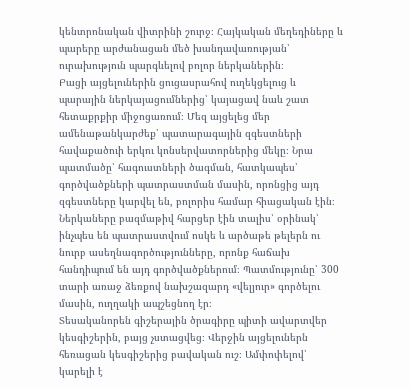կենտրոնական վիտրինի շուրջ։ Հայկական մեղեդիները և պարերը արժանացան մեծ խանդավառության՝ ուրախություն պարգևելով բոլոր ներկաներին։
Բացի այցելուներին ցուցասրահով ուղեկցելուց և պարային ներկայացումներից՝ կայացավ նաև շատ հետաքրքիր միջոցառում։ Մեզ այցելեց մեր ամենաթանկարժեք՝ պատարագային զգեստների հավաքածուի երկու կոնսերվատորներից մեկը։ Նրա պատմածը՝ հագուստների ծագման, հատկապես՝ գործվածքների պատրաստման մասին, որոնցից այդ զգեստները կարվել են, բոլորիս համար հիացական էին։ Ներկաները բազմաթիվ հարցեր էին տալիս՝ օրինակ՝ ինչպես են պատրաստվում ոսկե և արծաթե թելերն ու նուրբ ասեղնագործությունները, որոնք հաճախ հանդիպում են այդ գործվածքներում։ Պատմությունը՝ 300 տարի առաջ ձեռքով նախշազարդ «վելյուր» գործելու մասին, ուղղակի ապշեցնող էր։
Տեսականորեն գիշերային ծրագիրը պիտի ավարտվեր կեսգիշերին, բայց չստացվեց։ Վերջին այցելուներն հեռացան կեսգիշերից բավական ուշ։ Ամփոփելով՝ կարելի է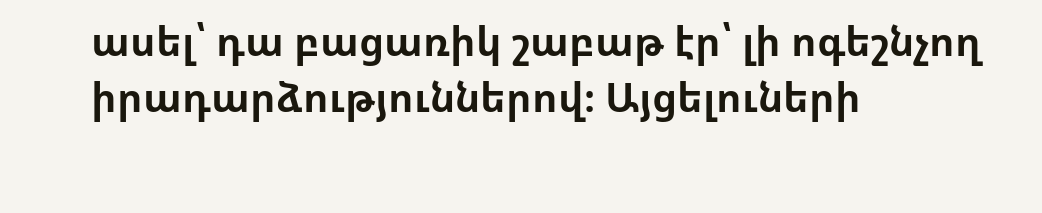ասել՝ դա բացառիկ շաբաթ էր՝ լի ոգեշնչող իրադարձություններով։ Այցելուների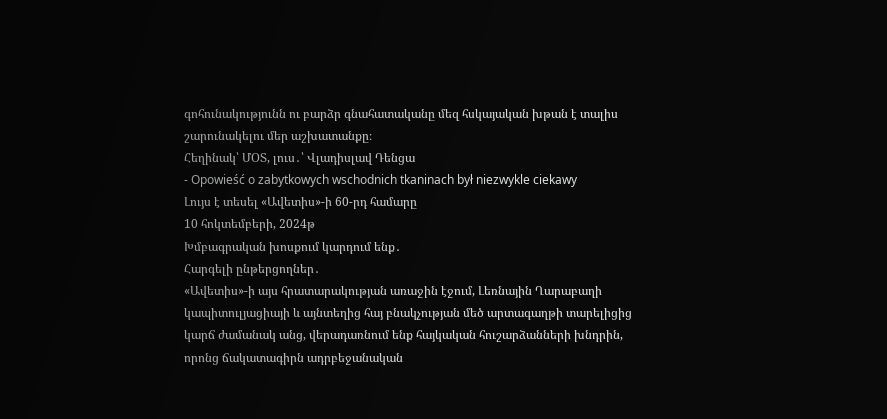գոհունակությունն ու բարձր գնահատականը մեզ հսկայական խթան է տալիս շարունակելու մեր աշխատանքը։
Հեղինակ՝ ՄՕՏ, լուս․՝ Վլադիսլավ Դենցա
- Opowieść o zabytkowych wschodnich tkaninach był niezwykle ciekawy
Լույս է տեսել «Ավետիս»-ի 60-րդ համարը
10 հոկտեմբերի, 2024թ
Խմբագրական խոսքում կարդում ենք․
Հարգելի ընթերցողներ․
«Ավետիս»-ի այս հրատարակության առաջին էջում, Լեռնային Ղարաբաղի կապիտուլյացիայի և այնտեղից հայ բնակչության մեծ արտագաղթի տարելիցից կարճ ժամանակ անց, վերադառնում ենք հայկական հուշարձանների խնդրին, որոնց ճակատագիրն ադրբեջանական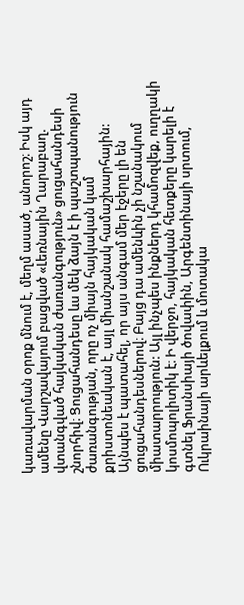կառավարման օրոք մնում է, մեղմ ասած, անորոշ։ Իսկ այդ ամենը Վարշավայում բացված «Լեռնային Ղարաբաղ. վտանգված հայկական ժառանգություն» ցուցահանդեսի շնորհիվ։ Ցուցահանդեսը ևս մեկ ձայն է ի պաշտպանություն ժառանգության, որը ոչ միայն հայկական կամ քրիստոնեական է, այլ միանշանակ համաշխարհային:
Այնպես է պատահել, որ այս անգամ մեր էջերը լի են ցուցահանդեսներով։ Բայց դա ամենևին չի նշանակում միատարրություն: Այլ ինչպես ինքներդ կհամոզվեք, ուղղակի կոսմոպոլիտիկ է։ Ի վերջո, հայկական հետքերը կարելի է գտնել Ֆրանսիայի ծովափին, Արգենտինայի սրտում, Ուկրաինայի արևելքում և մոտակա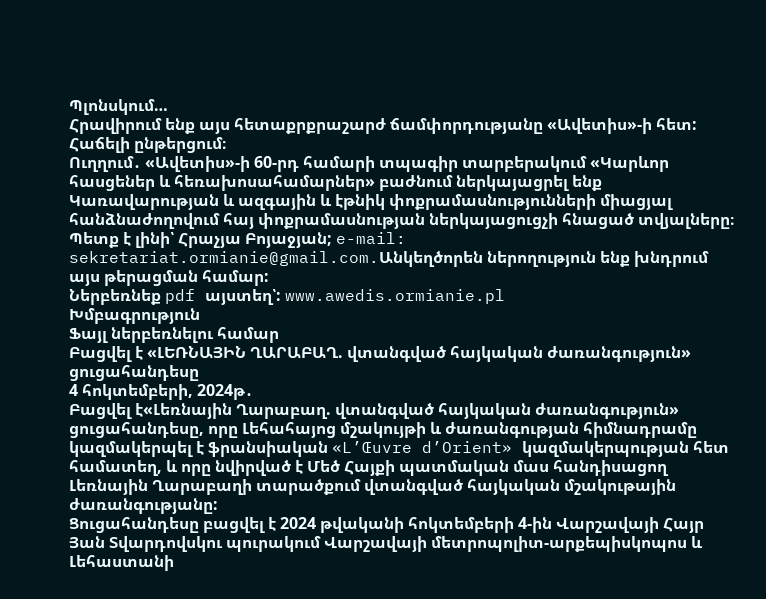Պլոնսկում…
Հրավիրում ենք այս հետաքրքրաշարժ ճամփորդությանը «Ավետիս»-ի հետ: Հաճելի ընթերցում։
Ուղղում․ «Ավետիս»-ի 60-րդ համարի տպագիր տարբերակում «Կարևոր հասցեներ և հեռախոսահամարներ» բաժնում ներկայացրել ենք Կառավարության և ազգային և էթնիկ փոքրամասնությունների միացյալ հանձնաժողովում հայ փոքրամասնության ներկայացուցչի հնացած տվյալները։ Պետք է լինի՝ Հրաչյա Բոյաջյան; e-mail: sekretariat.ormianie@gmail.com.Անկեղծորեն ներողություն ենք խնդրում այս թերացման համար:
Ներբեռնեք pdf այստեղ՝: www.awedis.ormianie.pl
Խմբագրություն
Ֆայլ ներբեռնելու համար
Բացվել է «ԼԵՌՆԱՅԻՆ ՂԱՐԱԲԱՂ. վտանգված հայկական ժառանգություն» ցուցահանդեսը
4 հոկտեմբերի, 2024թ․
Բացվել է«Լեռնային Ղարաբաղ. վտանգված հայկական ժառանգություն» ցուցահանդեսը, որը Լեհահայոց մշակույթի և ժառանգության հիմնադրամը կազմակերպել է ֆրանսիական «L’Œuvre d’Orient» կազմակերպության հետ համատեղ, և որը նվիրված է Մեծ Հայքի պատմական մաս հանդիսացող Լեռնային Ղարաբաղի տարածքում վտանգված հայկական մշակութային ժառանգությանը:
Ցուցահանդեսը բացվել է 2024 թվականի հոկտեմբերի 4-ին Վարշավայի Հայր Յան Տվարդովսկու պուրակում Վարշավայի մետրոպոլիտ-արքեպիսկոպոս և Լեհաստանի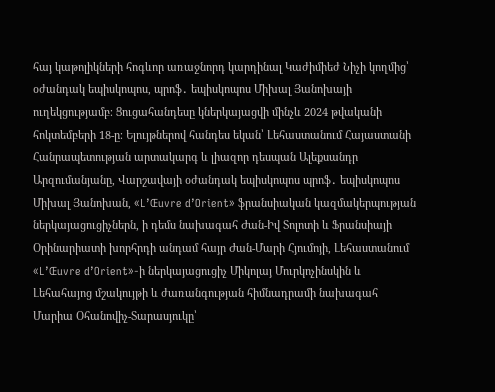հայ կաթոլիկների հոգևոր առաջնորդ կարդինալ Կաժիմիեժ Նիչի կողմից՝ օժանդակ եպիսկոպոս, պրոֆ․ եպիսկոպոս Միխալ Յանոխայի ուղեկցությամբ։ Ցուցահանդեսը կներկայացվի մինչև 2024 թվականի հոկտեմբերի 18-ը։ Ելույթներով հանդես եկան՝ Լեհաստանում Հայաստանի Հանրապետության արտակարգ և լիազոր դեսպան Ալեքսանդր Արզումանյանը, Վարշավայի օժանդակ եպիսկոպոս պրոֆ․ եպիսկոպոս Միխալ Յանոխան, «L’Œuvre d’Orient» ֆրանսիական կազմակերպության ներկայացուցիչներն, ի դեմս նախագահ Ժան-Իվ Տոլոտի և Ֆրանսիայի Օրինարիատի խորհրդի անդամ հայր Ժան-Մարի Հյումոյի, Լեհաստանում «L’Œuvre d’Orient»-ի ներկայացուցիչ Միկոլայ Մուրկոչինսկին և Լեհահայոց մշակույթի և ժառանգության հիմնադրամի նախագահ Մարիա Օհանովիչ-Տարասյուկը՝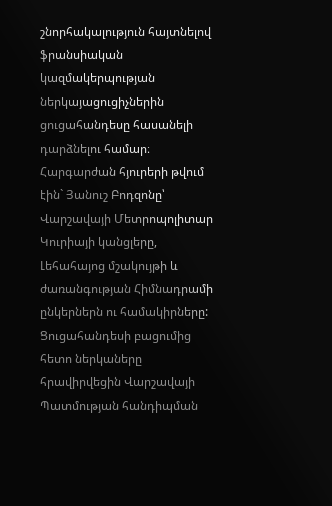շնորհակալություն հայտնելով ֆրանսիական կազմակերպության ներկայացուցիչներին ցուցահանդեսը հասանելի դարձնելու համար։ Հարգարժան հյուրերի թվում էին` Յանուշ Բոդզոնը՝ Վարշավայի Մետրոպոլիտար Կուրիայի կանցլերը, Լեհահայոց մշակույթի և ժառանգության Հիմնադրամի ընկերներն ու համակիրները: Ցուցահանդեսի բացումից հետո ներկաները հրավիրվեցին Վարշավայի Պատմության հանդիպման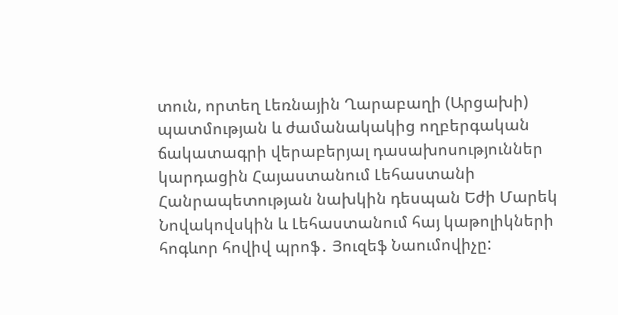տուն, որտեղ Լեռնային Ղարաբաղի (Արցախի) պատմության և ժամանակակից ողբերգական ճակատագրի վերաբերյալ դասախոսություններ կարդացին Հայաստանում Լեհաստանի Հանրապետության նախկին դեսպան Եժի Մարեկ Նովակովսկին և Լեհաստանում հայ կաթոլիկների հոգևոր հովիվ պրոֆ․ Յուզեֆ Նաումովիչը: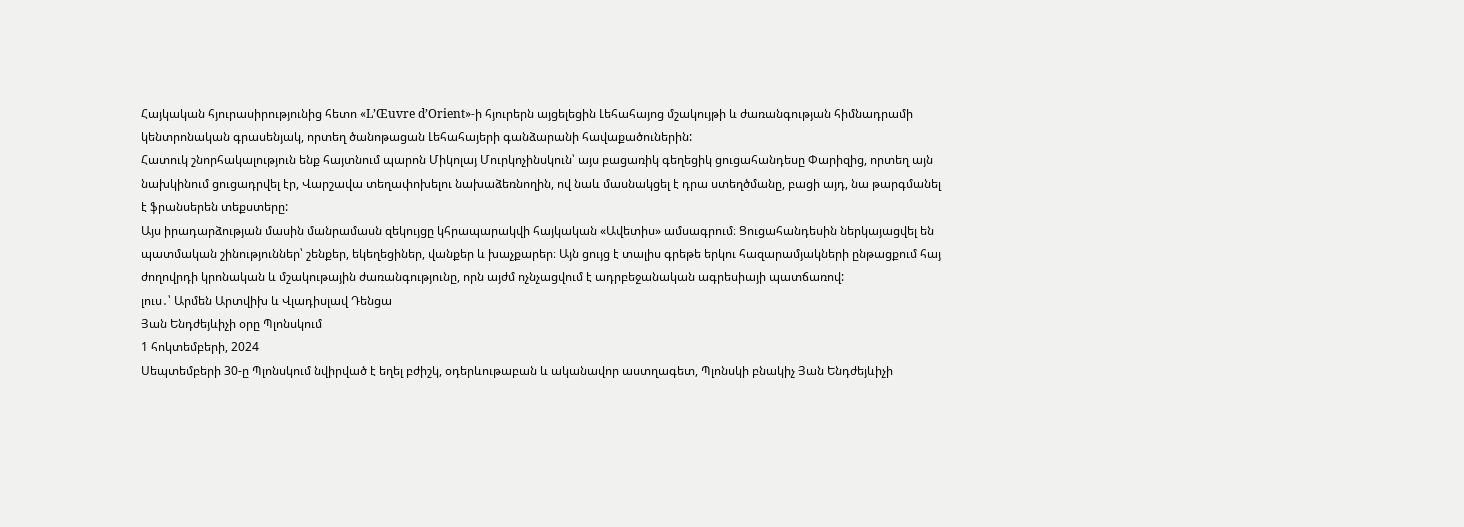Հայկական հյուրասիրությունից հետո «L’Œuvre d’Orient»-ի հյուրերն այցելեցին Լեհահայոց մշակույթի և ժառանգության հիմնադրամի կենտրոնական գրասենյակ, որտեղ ծանոթացան Լեհահայերի գանձարանի հավաքածուներին:
Հատուկ շնորհակալություն ենք հայտնում պարոն Միկոլայ Մուրկոչինսկուն՝ այս բացառիկ գեղեցիկ ցուցահանդեսը Փարիզից, որտեղ այն նախկինում ցուցադրվել էր, Վարշավա տեղափոխելու նախաձեռնողին, ով նաև մասնակցել է դրա ստեղծմանը, բացի այդ, նա թարգմանել է ֆրանսերեն տեքստերը:
Այս իրադարձության մասին մանրամասն զեկույցը կհրապարակվի հայկական «Ավետիս» ամսագրում։ Ցուցահանդեսին ներկայացվել են պատմական շինություններ՝ շենքեր, եկեղեցիներ, վանքեր և խաչքարեր։ Այն ցույց է տալիս գրեթե երկու հազարամյակների ընթացքում հայ ժողովրդի կրոնական և մշակութային ժառանգությունը, որն այժմ ոչնչացվում է ադրբեջանական ագրեսիայի պատճառով:
լուս․՝ Արմեն Արտվիխ և Վլադիսլավ Դենցա
Յան Ենդժեյևիչի օրը Պլոնսկում
1 հոկտեմբերի, 2024
Սեպտեմբերի 30-ը Պլոնսկում նվիրված է եղել բժիշկ, օդերևութաբան և ականավոր աստղագետ, Պլոնսկի բնակիչ Յան Ենդժեյևիչի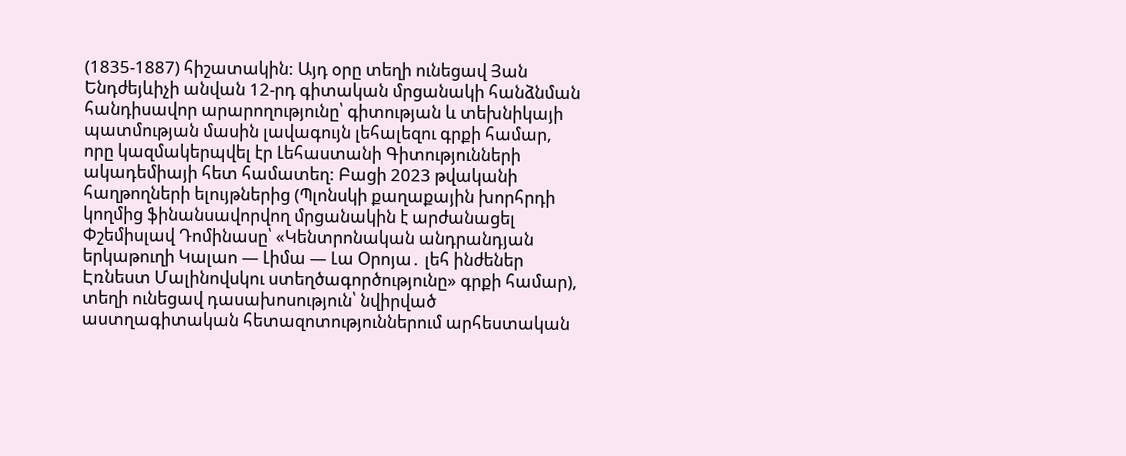(1835-1887) հիշատակին: Այդ օրը տեղի ունեցավ Յան Ենդժեյևիչի անվան 12-րդ գիտական մրցանակի հանձնման հանդիսավոր արարողությունը՝ գիտության և տեխնիկայի պատմության մասին լավագույն լեհալեզու գրքի համար, որը կազմակերպվել էր Լեհաստանի Գիտությունների ակադեմիայի հետ համատեղ: Բացի 2023 թվականի հաղթողների ելույթներից (Պլոնսկի քաղաքային խորհրդի կողմից ֆինանսավորվող մրցանակին է արժանացել Փշեմիսլավ Դոմինասը՝ «Կենտրոնական անդրանդյան երկաթուղի Կալաո — Լիմա — Լա Օրոյա․ լեհ ինժեներ Էռնեստ Մալինովսկու ստեղծագործությունը» գրքի համար), տեղի ունեցավ դասախոսություն՝ նվիրված աստղագիտական հետազոտություններում արհեստական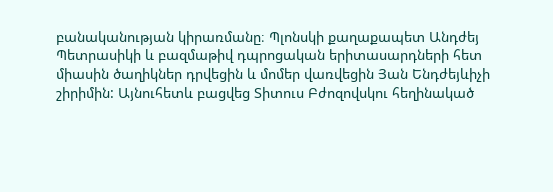բանականության կիրառմանը։ Պլոնսկի քաղաքապետ Անդժեյ Պետրասիկի և բազմաթիվ դպրոցական երիտասարդների հետ միասին ծաղիկներ դրվեցին և մոմեր վառվեցին Յան Ենդժեյևիչի շիրիմին: Այնուհետև բացվեց Տիտուս Բժոզովսկու հեղինակած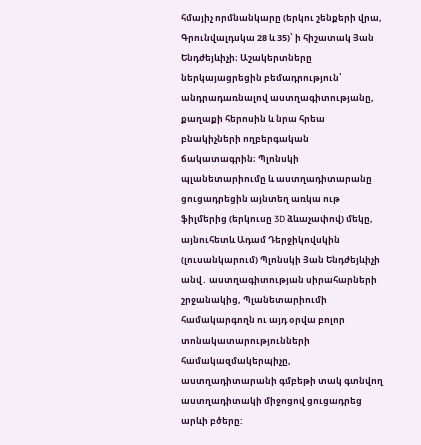հմայիչ որմնանկարը (երկու շենքերի վրա, Գրունվալդսկա 28 և 35)՝ ի հիշատակ Յան Ենդժեյևիչի։ Աշակերտները ներկայացրեցին բեմադրություն՝ անդրադառնալով աստղագիտությանը, քաղաքի հերոսին և նրա հրեա բնակիչների ողբերգական ճակատագրին։ Պլոնսկի պլանետարիումը և աստղադիտարանը ցուցադրեցին այնտեղ առկա ութ ֆիլմերից (երկուսը 3D ձևաչափով) մեկը, այնուհետև Ադամ Դերջիկովսկին (լուսանկարում) Պլոնսկի Յան Ենդժեյևիչի անվ․ աստղագիտության սիրահարների շրջանակից, Պլանետարիումի համակարգողն ու այդ օրվա բոլոր տոնակատարությունների համակազմակերպիչը, աստղադիտարանի գմբեթի տակ գտնվող աստղադիտակի միջոցով ցուցադրեց արևի բծերը: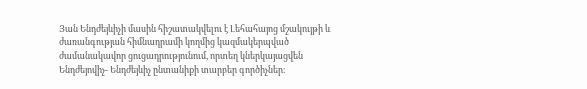Յան Ենդժեյևիչի մասին հիշատակվելու է Լեհահայոց մշակույթի և ժառանգության հիմնադրամի կողմից կազմակերպված ժամանակավոր ցուցադրությունում, որտեղ կներկայացվեն Ենդժեյովիչ- Ենդժեյևիչ ընտանիքի տարբեր գործիչներ։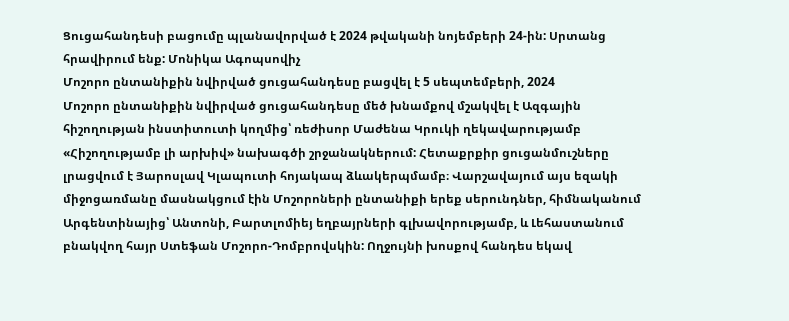Ցուցահանդեսի բացումը պլանավորված է 2024 թվականի նոյեմբերի 24-ին: Սրտանց հրավիրում ենք: Մոնիկա Ագոպսովիչ
Մոշորո ընտանիքին նվիրված ցուցահանդեսը բացվել է 5 սեպտեմբերի, 2024
Մոշորո ընտանիքին նվիրված ցուցահանդեսը մեծ խնամքով մշակվել է Ազգային հիշողության ինստիտուտի կողմից՝ ռեժիսոր Մաժենա Կրուկի ղեկավարությամբ «Հիշողությամբ լի արխիվ» նախագծի շրջանակներում: Հետաքրքիր ցուցանմուշները լրացվում է Յարոսլավ Կլապուտի հոյակապ ձևակերպմամբ։ Վարշավայում այս եզակի միջոցառմանը մասնակցում էին Մոշորոների ընտանիքի երեք սերունդներ, հիմնականում Արգենտինայից՝ Անտոնի, Բարտլոմիեյ եղբայրների գլխավորությամբ, և Լեհաստանում բնակվող հայր Ստեֆան Մոշորո-Դոմբրովսկին: Ողջույնի խոսքով հանդես եկավ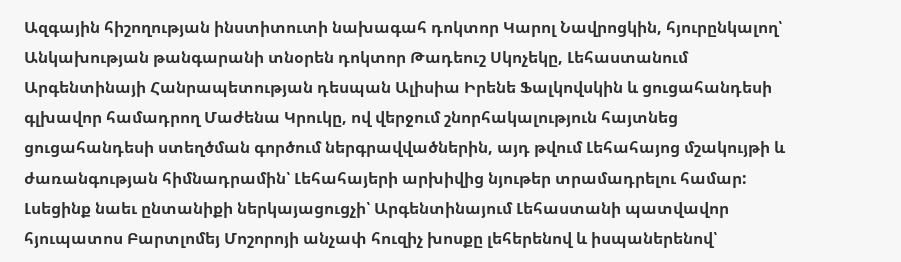Ազգային հիշողության ինստիտուտի նախագահ դոկտոր Կարոլ Նավրոցկին, հյուրընկալող՝ Անկախության թանգարանի տնօրեն դոկտոր Թադեուշ Սկոչեկը, Լեհաստանում Արգենտինայի Հանրապետության դեսպան Ալիսիա Իրենե Ֆալկովսկին և ցուցահանդեսի գլխավոր համադրող Մաժենա Կրուկը, ով վերջում շնորհակալություն հայտնեց ցուցահանդեսի ստեղծման գործում ներգրավվածներին, այդ թվում Լեհահայոց մշակույթի և ժառանգության հիմնադրամին՝ Լեհահայերի արխիվից նյութեր տրամադրելու համար:
Լսեցինք նաեւ ընտանիքի ներկայացուցչի՝ Արգենտինայում Լեհաստանի պատվավոր հյուպատոս Բարտլոմեյ Մոշորոյի անչափ հուզիչ խոսքը լեհերենով և իսպաներենով՝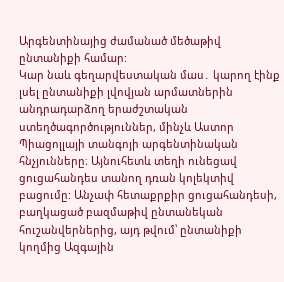Արգենտինայից ժամանած մեծաթիվ ընտանիքի համար:
Կար նաև գեղարվեստական մաս․ կարող էինք լսել ընտանիքի լվովյան արմատներին անդրադարձող երաժշտական ստեղծագործություններ, մինչև Աստոր Պիացոլլայի տանգոյի արգենտինական հնչյունները։ Այնուհետև տեղի ունեցավ ցուցահանդես տանող դռան կոլեկտիվ բացումը: Անչափ հետաքրքիր ցուցահանդեսի, բաղկացած բազմաթիվ ընտանեկան հուշանվերներից, այդ թվում՝ ընտանիքի կողմից Ազգային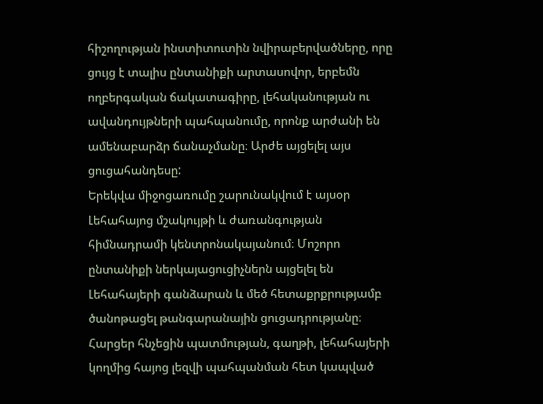հիշողության ինստիտուտին նվիրաբերվածները, որը ցույց է տալիս ընտանիքի արտասովոր, երբեմն ողբերգական ճակատագիրը, լեհականության ու ավանդույթների պահպանումը, որոնք արժանի են ամենաբարձր ճանաչմանը։ Արժե այցելել այս ցուցահանդեսը:
Երեկվա միջոցառումը շարունակվում է այսօր Լեհահայոց մշակույթի և ժառանգության հիմնադրամի կենտրոնակայանում։ Մոշորո ընտանիքի ներկայացուցիչներն այցելել են Լեհահայերի գանձարան և մեծ հետաքրքրությամբ ծանոթացել թանգարանային ցուցադրությանը։ Հարցեր հնչեցին պատմության, գաղթի, լեհահայերի կողմից հայոց լեզվի պահպանման հետ կապված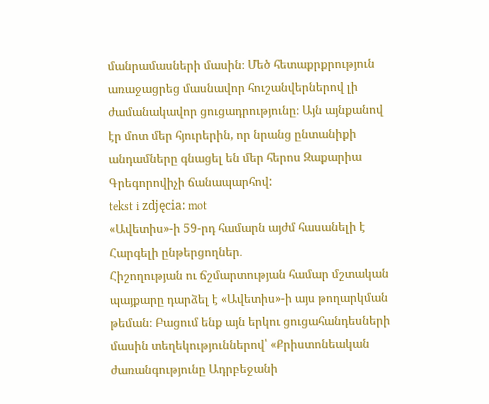մանրամասների մասին։ Մեծ հետաքրքրություն առաջացրեց մասնավոր հուշանվերներով լի ժամանակավոր ցուցադրությունը։ Այն այնքանով էր մոտ մեր հյուրերին, որ նրանց ընտանիքի անդամները գնացել են մեր հերոս Զաքարիա Գրեգորովիչի ճանապարհով:
tekst i zdjęcia: mot
«Ավետիս»-ի 59-րդ համարն այժմ հասանելի է
Հարգելի ընթերցողներ․
Հիշողության ու ճշմարտության համար մշտական պայքարը դարձել է «Ավետիս»-ի այս թողարկման թեման։ Բացում ենք այն երկու ցուցահանդեսների մասին տեղեկություններով՝ «Քրիստոնեական ժառանգությունը Ադրբեջանի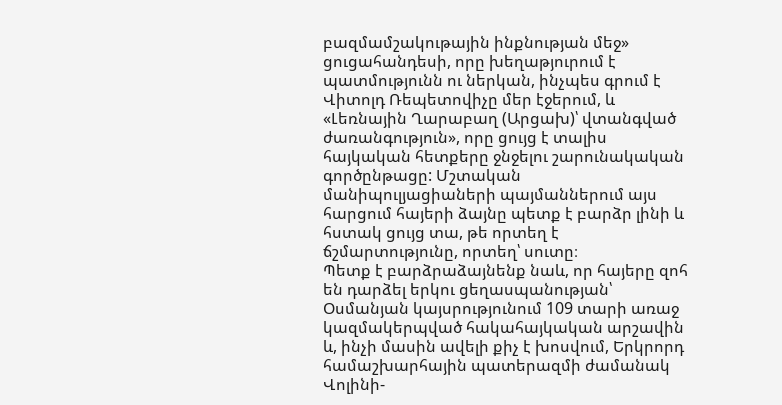բազմամշակութային ինքնության մեջ» ցուցահանդեսի, որը խեղաթյուրում է պատմությունն ու ներկան, ինչպես գրում է Վիտոլդ Ռեպետովիչը մեր էջերում, և «Լեռնային Ղարաբաղ (Արցախ)՝ վտանգված ժառանգություն», որը ցույց է տալիս հայկական հետքերը ջնջելու շարունակական գործընթացը: Մշտական մանիպուլյացիաների պայմաններում այս հարցում հայերի ձայնը պետք է բարձր լինի և հստակ ցույց տա, թե որտեղ է ճշմարտությունը, որտեղ՝ սուտը։
Պետք է բարձրաձայնենք նաև, որ հայերը զոհ են դարձել երկու ցեղասպանության՝ Օսմանյան կայսրությունում 109 տարի առաջ կազմակերպված հակահայկական արշավին և, ինչի մասին ավելի քիչ է խոսվում, Երկրորդ համաշխարհային պատերազմի ժամանակ Վոլինի-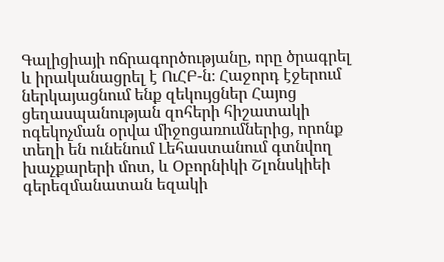Գալիցիայի ոճրագործությանը, որը ծրագրել և իրականացրել է ՈւՀԲ-ն։ Հաջորդ էջերում ներկայացնում ենք զեկույցներ Հայոց ցեղասպանության զոհերի հիշատակի ոգեկոչման օրվա միջոցառումներից, որոնք տեղի են ունենում Լեհաստանում գտնվող խաչքարերի մոտ, և Օբորնիկի Շլոնսկիեի գերեզմանատան եզակի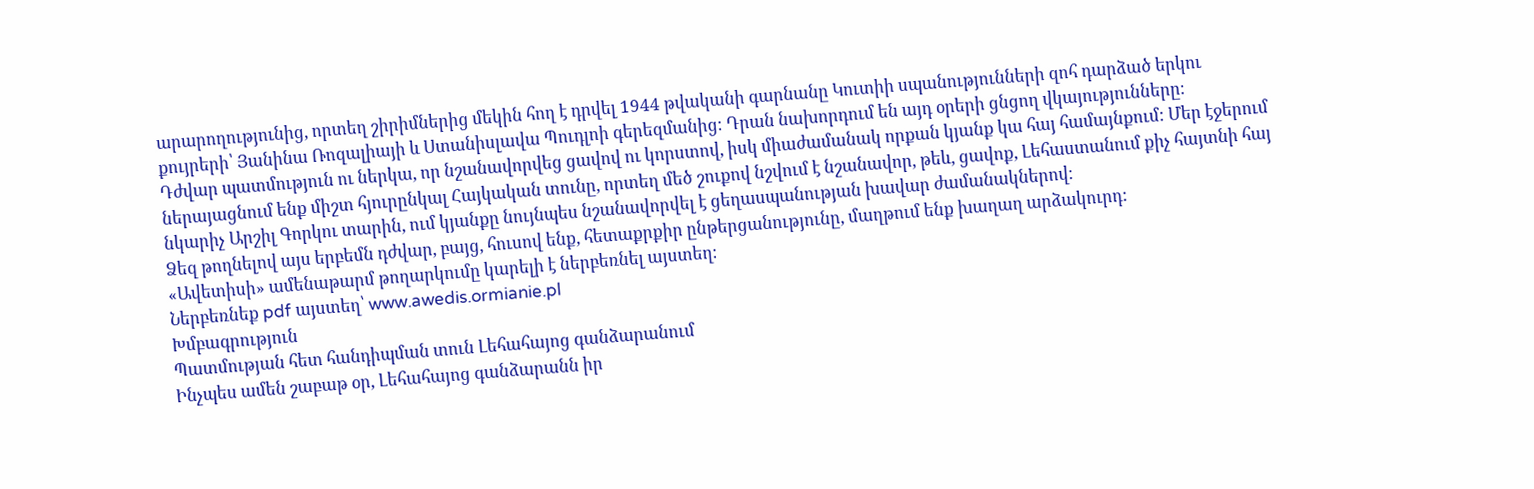արարողությունից, որտեղ շիրիմներից մեկին հող է դրվել 1944 թվականի գարնանը Կուտիի սպանությունների զոհ դարձած երկու քույրերի՝ Յանինա Ռոզալիայի և Ստանիսլավա Պուդլոի գերեզմանից։ Դրան նախորդում են այդ օրերի ցնցող վկայությունները։
Դժվար պատմություն ու ներկա, որ նշանավորվեց ցավով ու կորստով, իսկ միաժամանակ որքան կյանք կա հայ համայնքում: Մեր էջերում ներայացնում ենք միշտ հյուրընկալ Հայկական տունը, որտեղ մեծ շուքով նշվում է նշանավոր, թեև, ցավոք, Լեհաստանում քիչ հայտնի հայ նկարիչ Արշիլ Գորկու տարին, ում կյանքը նույնպես նշանավորվել է ցեղասպանության խավար ժամանակներով։
Ձեզ թողնելով այս երբեմն դժվար, բայց, հուսով ենք, հետաքրքիր ընթերցանությունը, մաղթում ենք խաղաղ արձակուրդ:
«Ավետիսի» ամենաթարմ թողարկումը կարելի է ներբեռնել այստեղ։
Ներբեռնեք pdf այստեղ՝ www.awedis.ormianie.pl
Խմբագրություն
Պատմության հետ հանդիպման տուն Լեհահայոց գանձարանում
Ինչպես ամեն շաբաթ օր, Լեհահայոց գանձարանն իր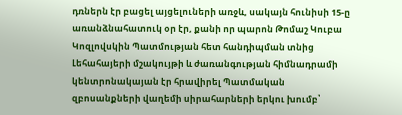դռներն էր բացել այցելուների առջև, սակայն հունիսի 15-ը առանձնահատուկ օր էր, քանի որ պարոն Թոմաշ Կուբա Կոզլովսկին Պատմության հետ հանդիպման տնից Լեհահայերի մշակույթի և ժառանգության հիմնադրամի կենտրոնակայան էր հրավիրել Պատմական զբոսանքների վաղեմի սիրահարների երկու խումբ՝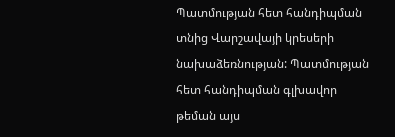Պատմության հետ հանդիպման տնից Վարշավայի կրեսերի նախաձեռնության: Պատմության հետ հանդիպման գլխավոր թեման այս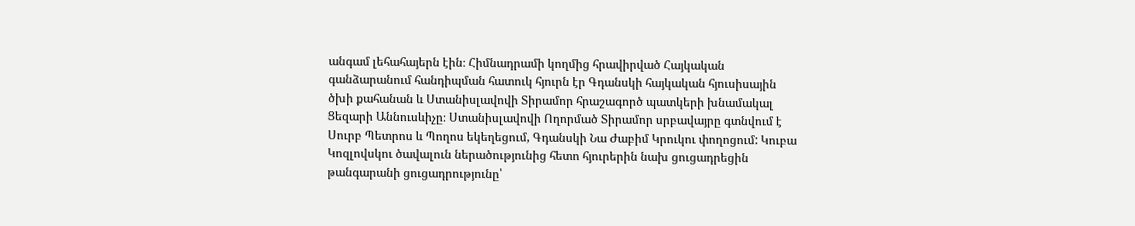անգամ լեհահայերն էին։ Հիմնադրամի կողմից հրավիրված Հայկական գանձարանում հանդիպման հատուկ հյուրն էր Գդանսկի հայկական հյուսիսային ծխի քահանան և Ստանիսլավովի Տիրամոր հրաշագործ պատկերի խնամակալ Ցեզարի Աննուսևիչը։ Ստանիսլավովի Ողորմած Տիրամոր սրբավայրը գտնվում է Սուրբ Պետրոս և Պողոս եկեղեցում, Գդանսկի Նա Ժաբիմ Կրուկու փողոցում: Կուբա Կոզլովսկու ծավալուն ներածությունից հետո հյուրերին նախ ցուցադրեցին թանգարանի ցուցադրությունը՝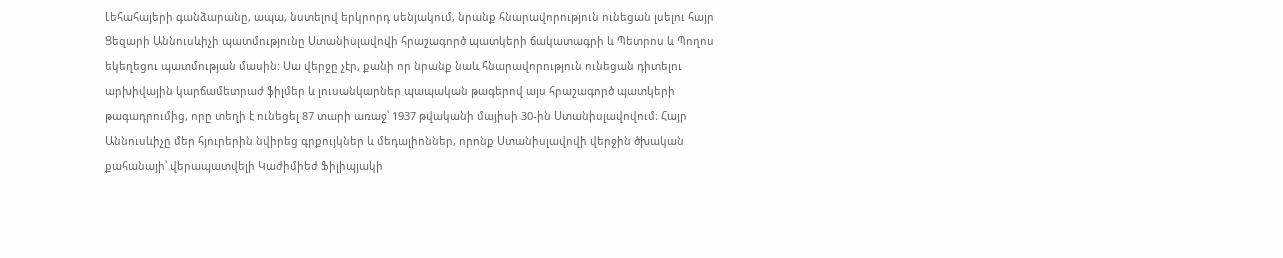Լեհահայերի գանձարանը, ապա, նստելով երկրորդ սենյակում, նրանք հնարավորություն ունեցան լսելու հայր Ցեզարի Աննուսևիչի պատմությունը Ստանիսլավովի հրաշագործ պատկերի ճակատագրի և Պետրոս և Պողոս եկեղեցու պատմության մասին: Սա վերջը չէր, քանի որ նրանք նաև հնարավորություն ունեցան դիտելու արխիվային կարճամետրաժ ֆիլմեր և լուսանկարներ պապական թագերով այս հրաշագործ պատկերի թագադրումից, որը տեղի է ունեցել 87 տարի առաջ՝ 1937 թվականի մայիսի 30-ին Ստանիսլավովում։ Հայր Աննուսևիչը մեր հյուրերին նվիրեց գրքույկներ և մեդալիոններ, որոնք Ստանիսլավովի վերջին ծխական քահանայի՝ վերապատվելի Կաժիմիեժ Ֆիլիպյակի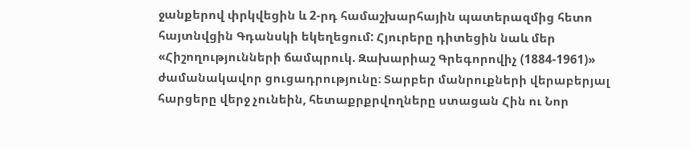ջանքերով փրկվեցին և 2-րդ համաշխարհային պատերազմից հետո հայտնվցին Գդանսկի եկեղեցում: Հյուրերը դիտեցին նաև մեր «Հիշողությունների ճամպրուկ. Զախարիաշ Գրեգորովիչ (1884-1961)» ժամանակավոր ցուցադրությունը։ Տարբեր մանրուքների վերաբերյալ հարցերը վերջ չունեին, հետաքրքրվողները ստացան Հին ու Նոր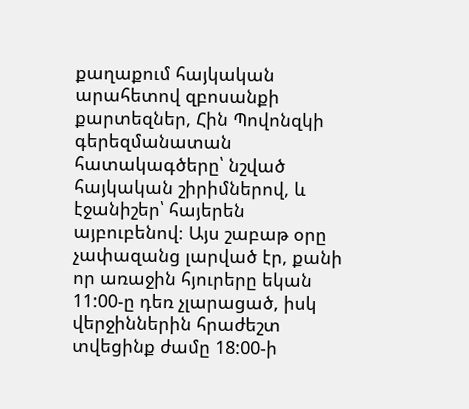քաղաքում հայկական արահետով զբոսանքի քարտեզներ, Հին Պովոնզկի գերեզմանատան հատակագծերը՝ նշված հայկական շիրիմներով, և էջանիշեր՝ հայերեն այբուբենով։ Այս շաբաթ օրը չափազանց լարված էր, քանի որ առաջին հյուրերը եկան 11:00-ը դեռ չլարացած, իսկ վերջիններին հրաժեշտ տվեցինք ժամը 18:00-ի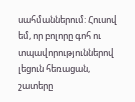սահմաններում: Հուսով եմ, որ բոլորը գոհ ու տպավորություններով լեցուն հեռացան, շատերը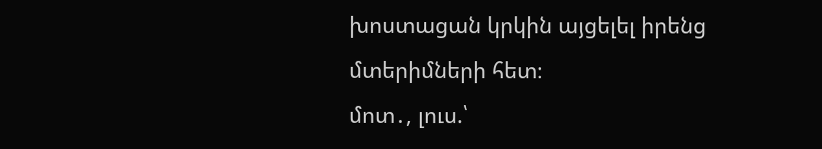խոստացան կրկին այցելել իրենց մտերիմների հետ։
մոտ․, լուս.՝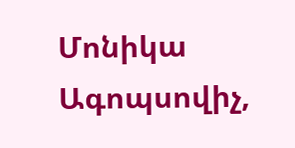Մոնիկա Ագոպսովիչ,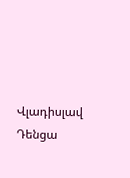Վլադիսլավ Դենցա